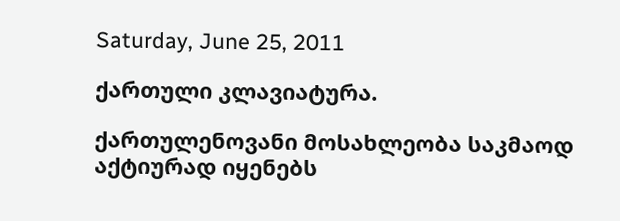Saturday, June 25, 2011

ქართული კლავიატურა.

ქართულენოვანი მოსახლეობა საკმაოდ აქტიურად იყენებს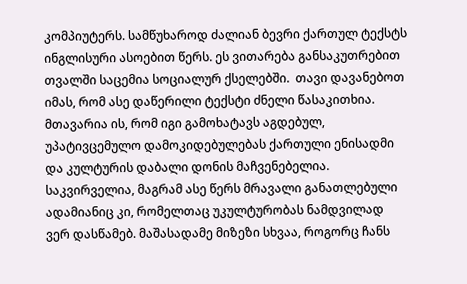კომპიუტერს. სამწუხაროდ ძალიან ბევრი ქართულ ტექსტს ინგლისური ასოებით წერს. ეს ვითარება განსაკუთრებით თვალში საცემია სოციალურ ქსელებში.  თავი დავანებოთ იმას, რომ ასე დაწერილი ტექსტი ძნელი წასაკითხია. მთავარია ის, რომ იგი გამოხატავს აგდებულ, უპატივცემულო დამოკიდებულებას ქართული ენისადმი და კულტურის დაბალი დონის მაჩვენებელია. საკვირველია, მაგრამ ასე წერს მრავალი განათლებული ადამიანიც კი, რომელთაც უკულტურობას ნამდვილად ვერ დასწამებ. მაშასადამე მიზეზი სხვაა, როგორც ჩანს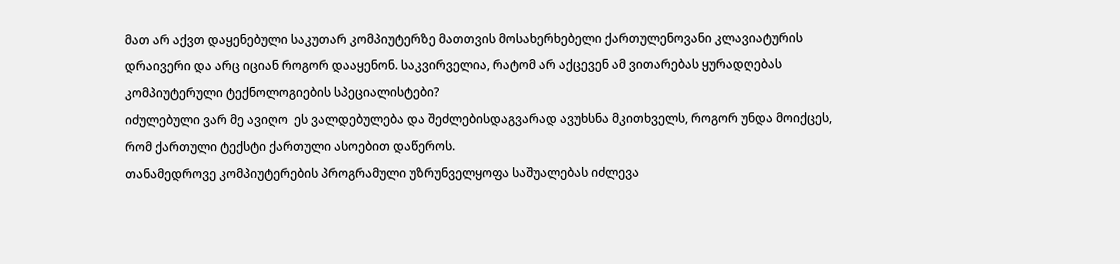მათ არ აქვთ დაყენებული საკუთარ კომპიუტერზე მათთვის მოსახერხებელი ქართულენოვანი კლავიატურის დრაივერი და არც იციან როგორ დააყენონ. საკვირველია, რატომ არ აქცევენ ამ ვითარებას ყურადღებას კომპიუტერული ტექნოლოგიების სპეციალისტები?
იძულებული ვარ მე ავიღო  ეს ვალდებულება და შეძლებისდაგვარად ავუხსნა მკითხველს, როგორ უნდა მოიქცეს, რომ ქართული ტექსტი ქართული ასოებით დაწეროს.
თანამედროვე კომპიუტერების პროგრამული უზრუნველყოფა საშუალებას იძლევა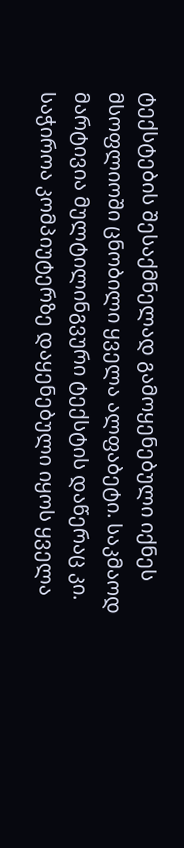ტექსტების შესაქმნელად გამოყენებული იქნეს მსოფლიოში ცნობილი ყველა ალფაბეტი. საკმაოდ მარტივია მულტილინგვური ტექსტის დაწერაც კი. საჭიროა კომპიუტერზე დაყენებული იყოს ყველა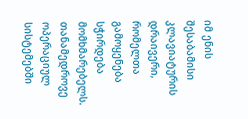იმ ენის შესაბამისი კლავიატურის დრაივერი, რომელთა გამოყენება სჭირდება მომხმარებელს. თანამედროვე ოპერაციულ სისტემებში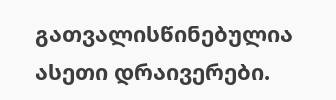გათვალისწინებულია ასეთი დრაივერები.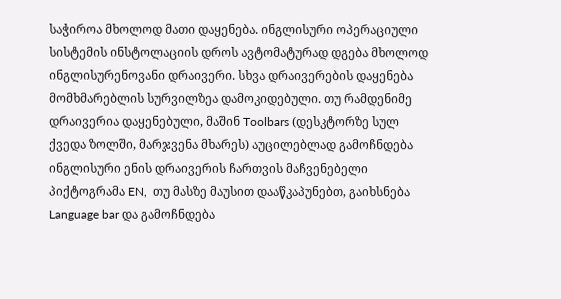საჭიროა მხოლოდ მათი დაყენება. ინგლისური ოპერაციული სისტემის ინსტოლაციის დროს ავტომატურად დგება მხოლოდ ინგლისურენოვანი დრაივერი. სხვა დრაივერების დაყენება მომხმარებლის სურვილზეა დამოკიდებული. თუ რამდენიმე დრაივერია დაყენებული, მაშინ Toolbars (დესკტორზე სულ ქვედა ზოლში, მარჯვენა მხარეს) აუცილებლად გამოჩნდება ინგლისური ენის დრაივერის ჩართვის მაჩვენებელი პიქტოგრამა EN,  თუ მასზე მაუსით დააწკაპუნებთ, გაიხსნება Language bar და გამოჩნდება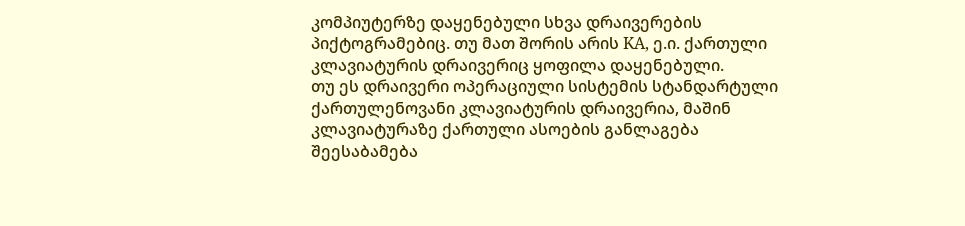კომპიუტერზე დაყენებული სხვა დრაივერების პიქტოგრამებიც. თუ მათ შორის არის KA, ე.ი. ქართული კლავიატურის დრაივერიც ყოფილა დაყენებული.
თუ ეს დრაივერი ოპერაციული სისტემის სტანდარტული ქართულენოვანი კლავიატურის დრაივერია, მაშინ კლავიატურაზე ქართული ასოების განლაგება შეესაბამება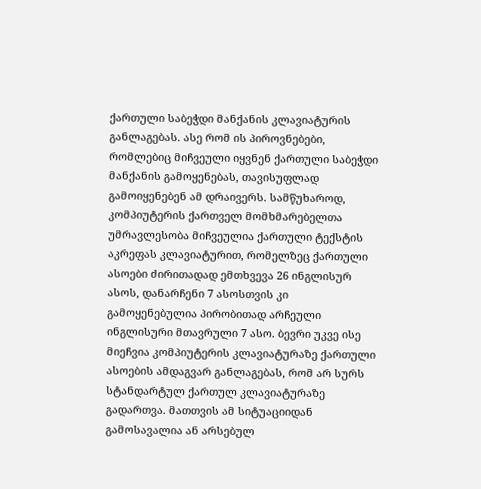ქართული საბეჭდი მანქანის კლავიატურის განლაგებას. ასე რომ ის პიროვნებები, რომლებიც მიჩვეული იყვნენ ქართული საბეჭდი მანქანის გამოყენებას, თავისუფლად გამოიყენებენ ამ დრაივერს. სამწუხაროდ, კომპიუტერის ქართველ მომხმარებელთა უმრავლესობა მიჩვეულია ქართული ტექსტის აკრეფას კლავიატურით, რომელზეც ქართული ასოები ძირითადად ემთხვევა 26 ინგლისურ ასოს, დანარჩენი 7 ასოსთვის კი გამოყენებულია პირობითად არჩეული ინგლისური მთავრული 7 ასო. ბევრი უკვე ისე მიეჩვია კომპიუტერის კლავიატურაზე ქართული ასოების ამდაგვარ განლაგებას, რომ არ სურს სტანდარტულ ქართულ კლავიატურაზე გადართვა. მათთვის ამ სიტუაციიდან გამოსავალია ან არსებულ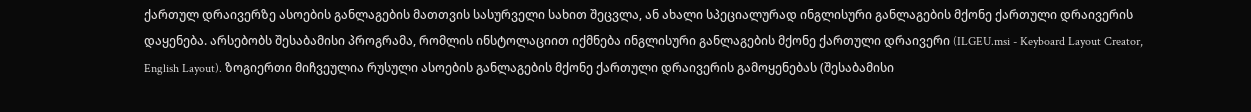ქართულ დრაივერზე ასოების განლაგების მათთვის სასურველი სახით შეცვლა, ან ახალი სპეციალურად ინგლისური განლაგების მქონე ქართული დრაივერის დაყენება. არსებობს შესაბამისი პროგრამა, რომლის ინსტოლაციით იქმნება ინგლისური განლაგების მქონე ქართული დრაივერი (ILGEU.msi - Keyboard Layout Creator, English Layout). ზოგიერთი მიჩვეულია რუსული ასოების განლაგების მქონე ქართული დრაივერის გამოყენებას (შესაბამისი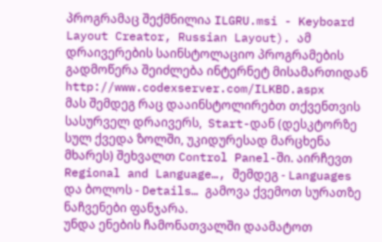პროგრამაც შექმნილია ILGRU.msi - Keyboard Layout Creator, Russian Layout). ამ დრაივერების საინსტოლაციო პროგრამების გადმოწერა შეიძლება ინტერნეტ მისამართიდან http://www.codexserver.com/ILKBD.aspx
მას შემდეგ რაც დააინსტოლირებთ თქვენთვის სასურველ დრაივერს,  Start-დან (დესკტორზე სულ ქვედა ზოლში, უკიდურესად მარცხენა მხარეს) შეხვალთ Control Panel-ში. აირჩევთ Regional and Language…, შემდეგ - Languages და ბოლოს - Details… გამოვა ქვემოთ სურათზე ნაჩვენები ფანჯარა.
უნდა ენების ჩამონათვალში დაამატოთ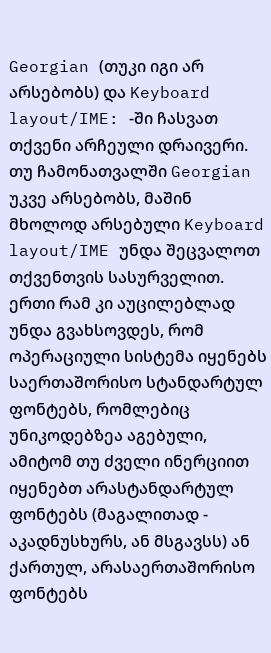Georgian (თუკი იგი არ არსებობს) და Keyboard layout/IME: -ში ჩასვათ თქვენი არჩეული დრაივერი. თუ ჩამონათვალში Georgian უკვე არსებობს, მაშინ მხოლოდ არსებული Keyboard layout/IME უნდა შეცვალოთ თქვენთვის სასურველით.
ერთი რამ კი აუცილებლად უნდა გვახსოვდეს, რომ ოპერაციული სისტემა იყენებს საერთაშორისო სტანდარტულ ფონტებს, რომლებიც უნიკოდებზეა აგებული, ამიტომ თუ ძველი ინერციით იყენებთ არასტანდარტულ ფონტებს (მაგალითად - აკადნუსხურს, ან მსგავსს) ან ქართულ, არასაერთაშორისო ფონტებს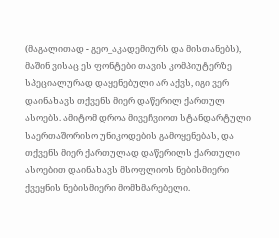(მაგალითად - გეო_აკადემიურს და მისთანებს), მაშინ ვისაც ეს ფონტები თავის კომპიუტერზე სპეციალურად დაყენებული არ აქვს, იგი ვერ დაინახავს თქვენს მიერ დაწერილ ქართულ ასოებს. ამიტომ დროა მივეჩვიოთ სტანდარტული საერთაშორისო უნიკოდების გამოყენებას, და თქვენს მიერ ქართულად დაწერილს ქართული ასოებით დაინახავს მსოფლიოს ნებისმიერი ქვეყნის ნებისმიერი მომხმარებელი.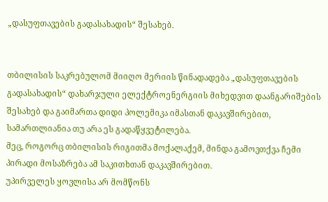„დასუფთავების გადასახადის“ შესახებ.


თბილისის საკრებულომ მიიღო მერიის წინადადება „დასუფთავების გადასახადის“ დახარჯული ელექტროენერგიის მიხედვით დაანგარიშების შესახებ და გაიმართა დიდი პოლემიკა იმასთან დაკავშირებით, სამართლიანია თუ არა ეს გადაწყვეტილება.
მეც, როგორც თბილისის რიგითმა მოქალაქემ, მინდა გამოვთქვა ჩემი პირადი მოსაზრება ამ საკითხთან დაკავშირებით.
უპირველეს ყოვლისა არ მომწონს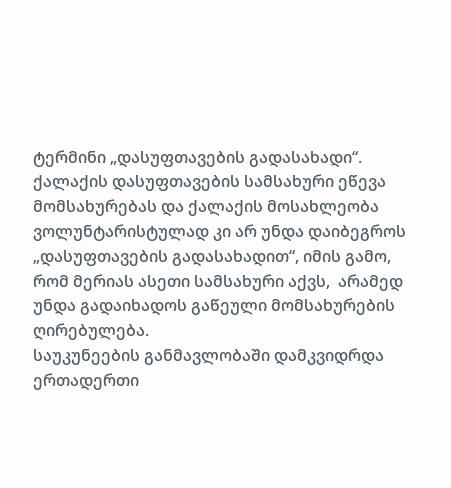ტერმინი „დასუფთავების გადასახადი“. ქალაქის დასუფთავების სამსახური ეწევა მომსახურებას და ქალაქის მოსახლეობა ვოლუნტარისტულად კი არ უნდა დაიბეგროს „დასუფთავების გადასახადით“, იმის გამო, რომ მერიას ასეთი სამსახური აქვს,  არამედ უნდა გადაიხადოს გაწეული მომსახურების ღირებულება.
საუკუნეების განმავლობაში დამკვიდრდა ერთადერთი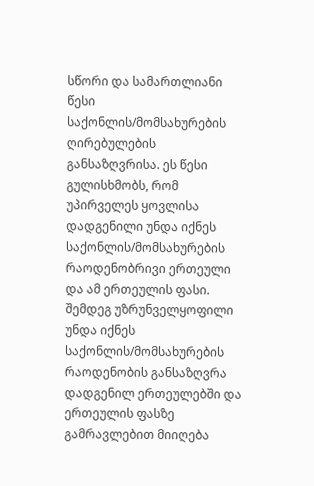სწორი და სამართლიანი წესი საქონლის/მომსახურების ღირებულების განსაზღვრისა. ეს წესი გულისხმობს, რომ უპირველეს ყოვლისა დადგენილი უნდა იქნეს საქონლის/მომსახურების რაოდენობრივი ერთეული და ამ ერთეულის ფასი. შემდეგ უზრუნველყოფილი უნდა იქნეს საქონლის/მომსახურების რაოდენობის განსაზღვრა დადგენილ ერთეულებში და ერთეულის ფასზე გამრავლებით მიიღება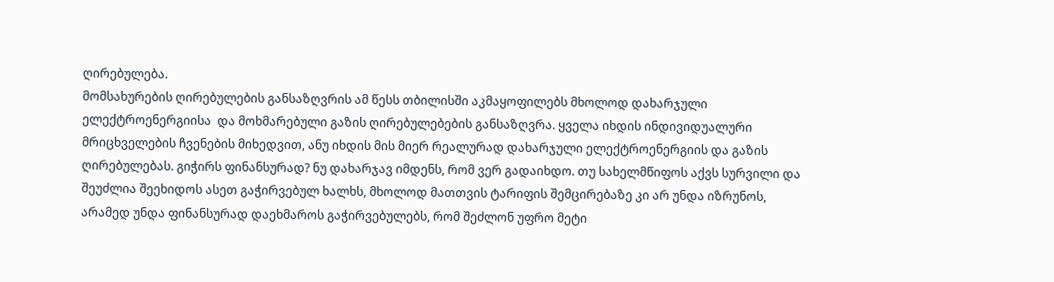ღირებულება.
მომსახურების ღირებულების განსაზღვრის ამ წესს თბილისში აკმაყოფილებს მხოლოდ დახარჯული ელექტროენერგიისა  და მოხმარებული გაზის ღირებულებების განსაზღვრა. ყველა იხდის ინდივიდუალური მრიცხველების ჩვენების მიხედვით, ანუ იხდის მის მიერ რეალურად დახარჯული ელექტროენერგიის და გაზის ღირებულებას. გიჭირს ფინანსურად? ნუ დახარჯავ იმდენს, რომ ვერ გადაიხდო. თუ სახელმწიფოს აქვს სურვილი და შეუძლია შეეხიდოს ასეთ გაჭირვებულ ხალხს, მხოლოდ მათთვის ტარიფის შემცირებაზე კი არ უნდა იზრუნოს, არამედ უნდა ფინანსურად დაეხმაროს გაჭირვებულებს, რომ შეძლონ უფრო მეტი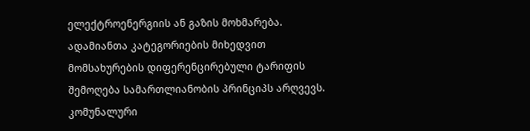ელექტროენერგიის ან გაზის მოხმარება. ადამიანთა კატეგორიების მიხედვით მომსახურების დიფერენცირებული ტარიფის შემოღება სამართლიანობის პრინციპს არღვევს.
კომუნალური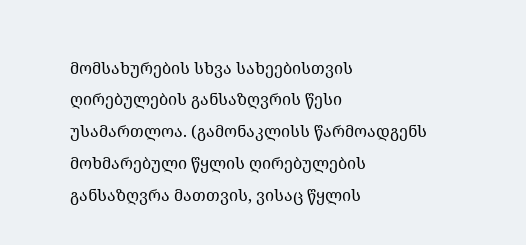მომსახურების სხვა სახეებისთვის ღირებულების განსაზღვრის წესი უსამართლოა. (გამონაკლისს წარმოადგენს მოხმარებული წყლის ღირებულების განსაზღვრა მათთვის, ვისაც წყლის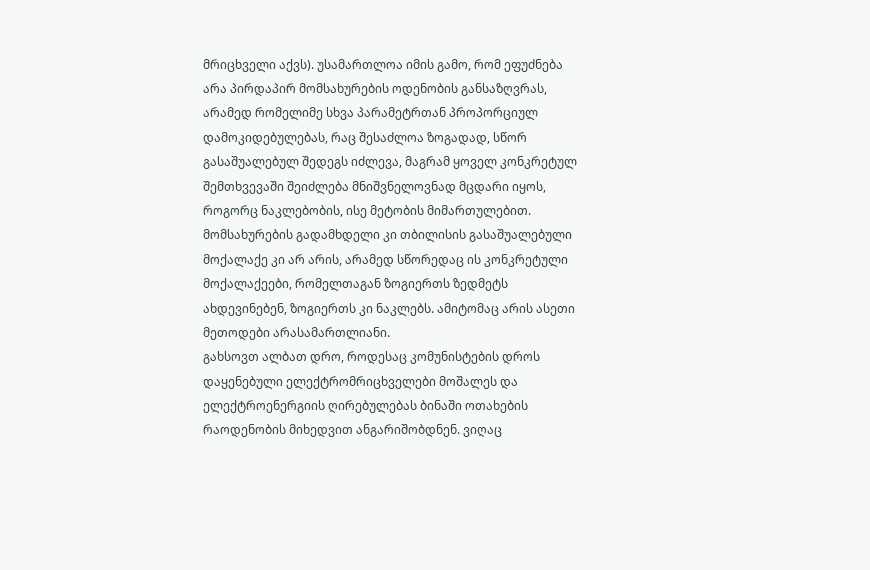მრიცხველი აქვს). უსამართლოა იმის გამო, რომ ეფუძნება არა პირდაპირ მომსახურების ოდენობის განსაზღვრას, არამედ რომელიმე სხვა პარამეტრთან პროპორციულ დამოკიდებულებას, რაც შესაძლოა ზოგადად, სწორ გასაშუალებულ შედეგს იძლევა, მაგრამ ყოველ კონკრეტულ შემთხვევაში შეიძლება მნიშვნელოვნად მცდარი იყოს, როგორც ნაკლებობის, ისე მეტობის მიმართულებით. მომსახურების გადამხდელი კი თბილისის გასაშუალებული მოქალაქე კი არ არის, არამედ სწორედაც ის კონკრეტული მოქალაქეები, რომელთაგან ზოგიერთს ზედმეტს ახდევინებენ, ზოგიერთს კი ნაკლებს. ამიტომაც არის ასეთი მეთოდები არასამართლიანი.
გახსოვთ ალბათ დრო, როდესაც კომუნისტების დროს დაყენებული ელექტრომრიცხველები მოშალეს და ელექტროენერგიის ღირებულებას ბინაში ოთახების რაოდენობის მიხედვით ანგარიშობდნენ. ვიღაც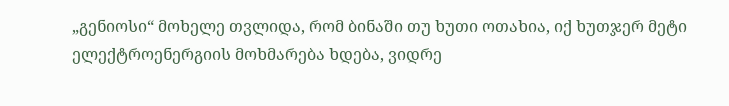„გენიოსი“ მოხელე თვლიდა, რომ ბინაში თუ ხუთი ოთახია, იქ ხუთჯერ მეტი ელექტროენერგიის მოხმარება ხდება, ვიდრე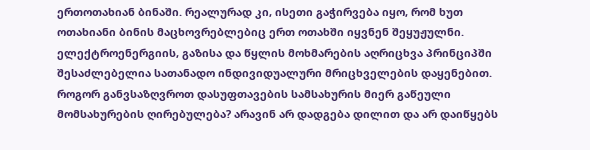ერთოთახიან ბინაში. რეალურად კი, ისეთი გაჭირვება იყო, რომ ხუთ ოთახიანი ბინის მაცხოვრებლებიც ერთ ოთახში იყვნენ შეყუჟულნი.
ელექტროენერგიის, გაზისა და წყლის მოხმარების აღრიცხვა პრინციპში შესაძლებელია სათანადო ინდივიდუალური მრიცხველების დაყენებით. როგორ განვსაზღვროთ დასუფთავების სამსახურის მიერ გაწეული მომსახურების ღირებულება? არავინ არ დადგება დილით და არ დაიწყებს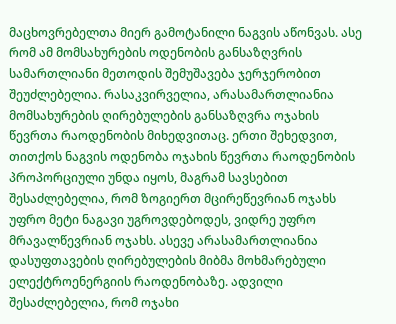მაცხოვრებელთა მიერ გამოტანილი ნაგვის აწონვას. ასე რომ ამ მომსახურების ოდენობის განსაზღვრის სამართლიანი მეთოდის შემუშავება ჯერჯერობით შეუძლებელია. რასაკვირველია, არასამართლიანია მომსახურების ღირებულების განსაზღვრა ოჯახის წევრთა რაოდენობის მიხედვითაც. ერთი შეხედვით, თითქოს ნაგვის ოდენობა ოჯახის წევრთა რაოდენობის პროპორციული უნდა იყოს, მაგრამ სავსებით შესაძლებელია, რომ ზოგიერთ მცირეწევრიან ოჯახს უფრო მეტი ნაგავი უგროვდებოდეს, ვიდრე უფრო მრავალწევრიან ოჯახს. ასევე არასამართლიანია დასუფთავების ღირებულების მიბმა მოხმარებული ელექტროენერგიის რაოდენობაზე. ადვილი შესაძლებელია, რომ ოჯახი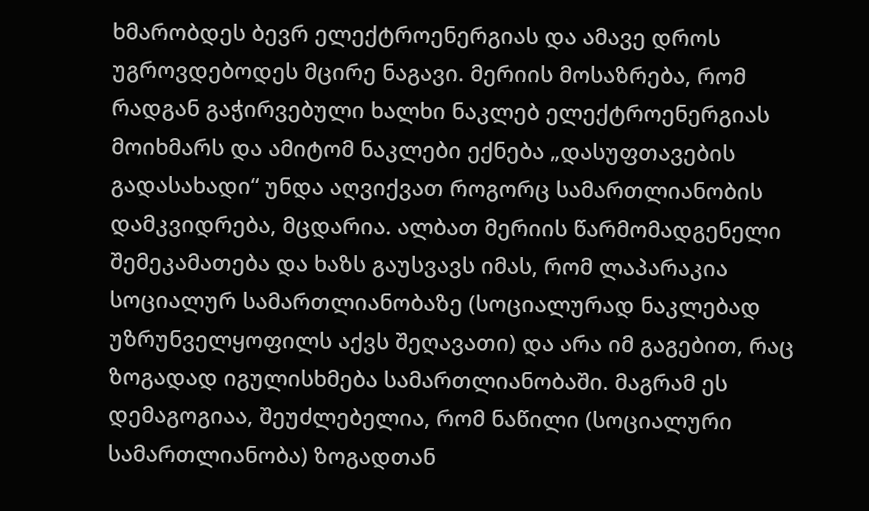ხმარობდეს ბევრ ელექტროენერგიას და ამავე დროს უგროვდებოდეს მცირე ნაგავი. მერიის მოსაზრება, რომ რადგან გაჭირვებული ხალხი ნაკლებ ელექტროენერგიას მოიხმარს და ამიტომ ნაკლები ექნება „დასუფთავების გადასახადი“ უნდა აღვიქვათ როგორც სამართლიანობის დამკვიდრება, მცდარია. ალბათ მერიის წარმომადგენელი შემეკამათება და ხაზს გაუსვავს იმას, რომ ლაპარაკია სოციალურ სამართლიანობაზე (სოციალურად ნაკლებად უზრუნველყოფილს აქვს შეღავათი) და არა იმ გაგებით, რაც ზოგადად იგულისხმება სამართლიანობაში. მაგრამ ეს დემაგოგიაა, შეუძლებელია, რომ ნაწილი (სოციალური სამართლიანობა) ზოგადთან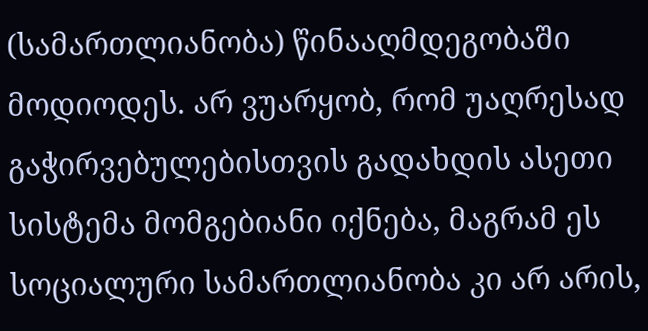(სამართლიანობა) წინააღმდეგობაში მოდიოდეს. არ ვუარყობ, რომ უაღრესად გაჭირვებულებისთვის გადახდის ასეთი სისტემა მომგებიანი იქნება, მაგრამ ეს სოციალური სამართლიანობა კი არ არის,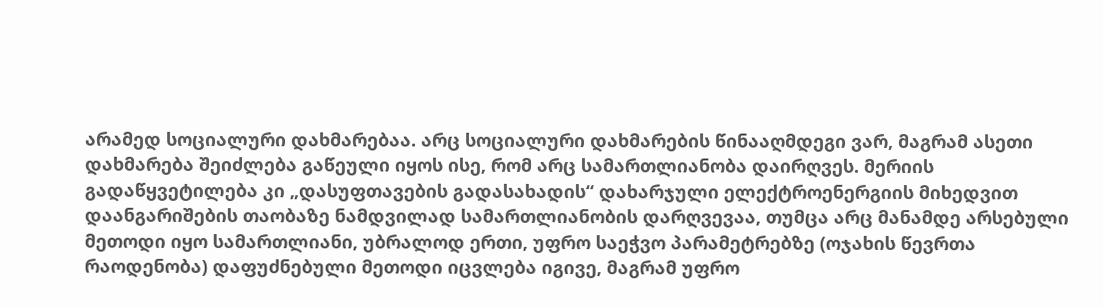არამედ სოციალური დახმარებაა. არც სოციალური დახმარების წინააღმდეგი ვარ, მაგრამ ასეთი დახმარება შეიძლება გაწეული იყოს ისე, რომ არც სამართლიანობა დაირღვეს. მერიის გადაწყვეტილება კი „დასუფთავების გადასახადის“ დახარჯული ელექტროენერგიის მიხედვით დაანგარიშების თაობაზე ნამდვილად სამართლიანობის დარღვევაა, თუმცა არც მანამდე არსებული მეთოდი იყო სამართლიანი, უბრალოდ ერთი, უფრო საეჭვო პარამეტრებზე (ოჯახის წევრთა რაოდენობა) დაფუძნებული მეთოდი იცვლება იგივე, მაგრამ უფრო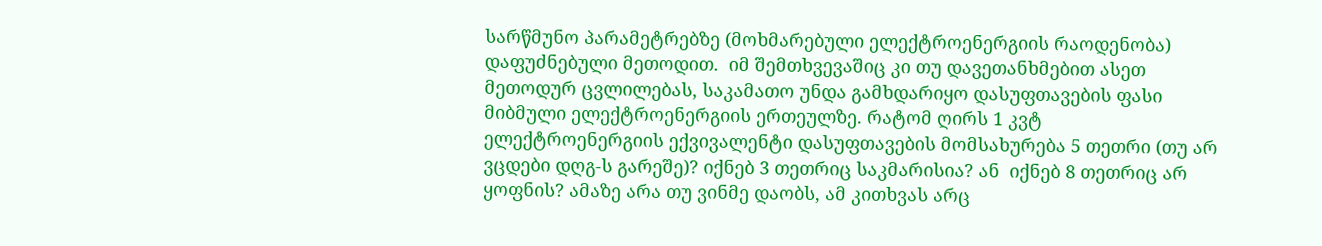სარწმუნო პარამეტრებზე (მოხმარებული ელექტროენერგიის რაოდენობა) დაფუძნებული მეთოდით.  იმ შემთხვევაშიც კი თუ დავეთანხმებით ასეთ მეთოდურ ცვლილებას, საკამათო უნდა გამხდარიყო დასუფთავების ფასი მიბმული ელექტროენერგიის ერთეულზე. რატომ ღირს 1 კვტ ელექტროენერგიის ექვივალენტი დასუფთავების მომსახურება 5 თეთრი (თუ არ ვცდები დღგ-ს გარეშე)? იქნებ 3 თეთრიც საკმარისია? ან  იქნებ 8 თეთრიც არ ყოფნის? ამაზე არა თუ ვინმე დაობს, ამ კითხვას არც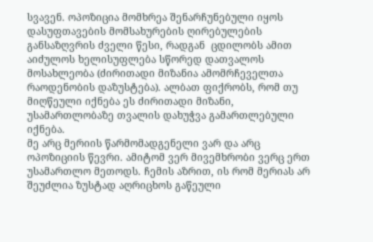სვავენ. ოპოზიცია მომხრეა შენარჩუნებული იყოს დასუფთავების მომსახურების ღირებულების განსაზღვრის ძველი წესი, რადგან  ცდილობს ამით აიძულოს ხელისუფლება სწორედ დათვალოს მოსახლეობა (ძირითადი მიზანია ამომრჩეველთა რაოდენობის დაზუსტება). ალბათ ფიქრობს, რომ თუ მიღწეული იქნება ეს ძირითადი მიზანი, უსამართლობაზე თვალის დახუჭვა გამართლებული იქნება.
მე არც მერიის წარმომადგენელი ვარ და არც ოპოზიციის წევრი. ამიტომ ვერ მივემხრობი ვერც ერთ უსამართლო მეთოდს. ჩემის აზრით, ის რომ მერიას არ შეუძლია ზუსტად აღრიცხოს გაწეული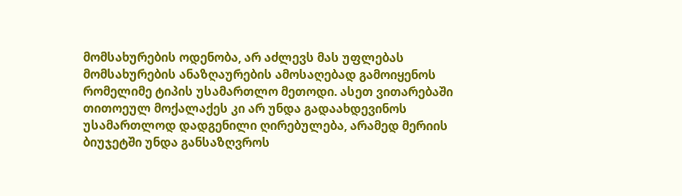მომსახურების ოდენობა, არ აძლევს მას უფლებას მომსახურების ანაზღაურების ამოსაღებად გამოიყენოს რომელიმე ტიპის უსამართლო მეთოდი. ასეთ ვითარებაში თითოეულ მოქალაქეს კი არ უნდა გადაახდევინოს უსამართლოდ დადგენილი ღირებულება, არამედ მერიის ბიუჯეტში უნდა განსაზღვროს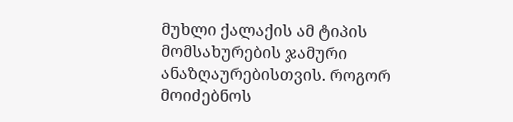მუხლი ქალაქის ამ ტიპის მომსახურების ჯამური ანაზღაურებისთვის. როგორ მოიძებნოს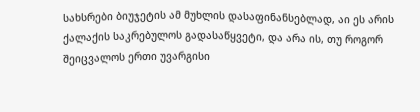სახსრები ბიუჯეტის ამ მუხლის დასაფინანსებლად, აი ეს არის ქალაქის საკრებულოს გადასაწყვეტი, და არა ის, თუ როგორ შეიცვალოს ერთი უვარგისი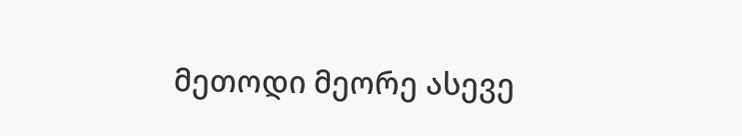მეთოდი მეორე ასევე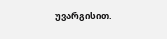უვარგისით.